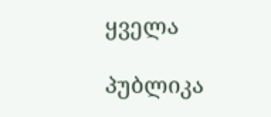ყველა

პუბლიკა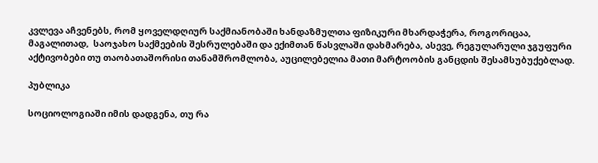კვლევა აჩვენებს, რომ ყოველდღიურ საქმიანობაში ხანდაზმულთა ფიზიკური მხარდაჭერა, როგორიცაა, მაგალითად,  საოჯახო საქმეების შესრულებაში და ექიმთან წასვლაში დახმარება, ასევე, რეგულარული ჯგუფური აქტივობები თუ თაობათაშორისი თანამშრომლობა, აუცილებელია მათი მარტოობის განცდის შესამსუბუქებლად.

პუბლიკა

სოციოლოგიაში იმის დადგენა, თუ რა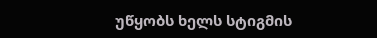უწყობს ხელს სტიგმის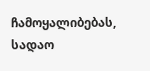ჩამოყალიბებას, სადაო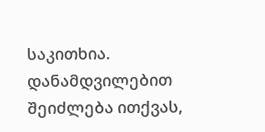საკითხია. დანამდვილებით შეიძლება ითქვას,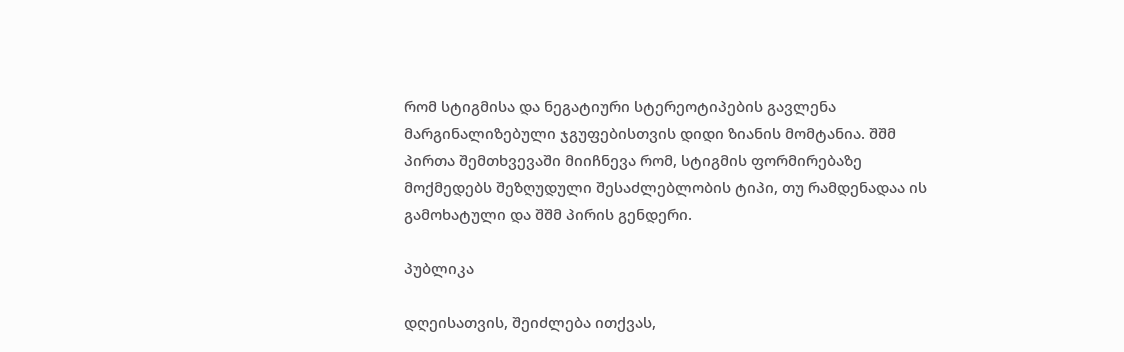რომ სტიგმისა და ნეგატიური სტერეოტიპების გავლენა მარგინალიზებული ჯგუფებისთვის დიდი ზიანის მომტანია. შშმ პირთა შემთხვევაში მიიჩნევა რომ, სტიგმის ფორმირებაზე მოქმედებს შეზღუდული შესაძლებლობის ტიპი, თუ რამდენადაა ის გამოხატული და შშმ პირის გენდერი.

პუბლიკა

დღეისათვის, შეიძლება ითქვას,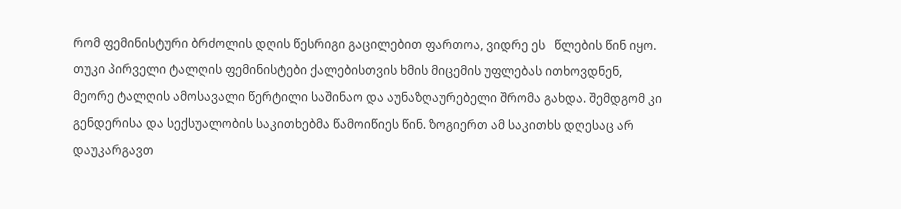რომ ფემინისტური ბრძოლის დღის წესრიგი გაცილებით ფართოა, ვიდრე ეს   წლების წინ იყო. თუკი პირველი ტალღის ფემინისტები ქალებისთვის ხმის მიცემის უფლებას ითხოვდნენ, მეორე ტალღის ამოსავალი წერტილი საშინაო და აუნაზღაურებელი შრომა გახდა. შემდგომ კი გენდერისა და სექსუალობის საკითხებმა წამოიწიეს წინ. ზოგიერთ ამ საკითხს დღესაც არ დაუკარგავთ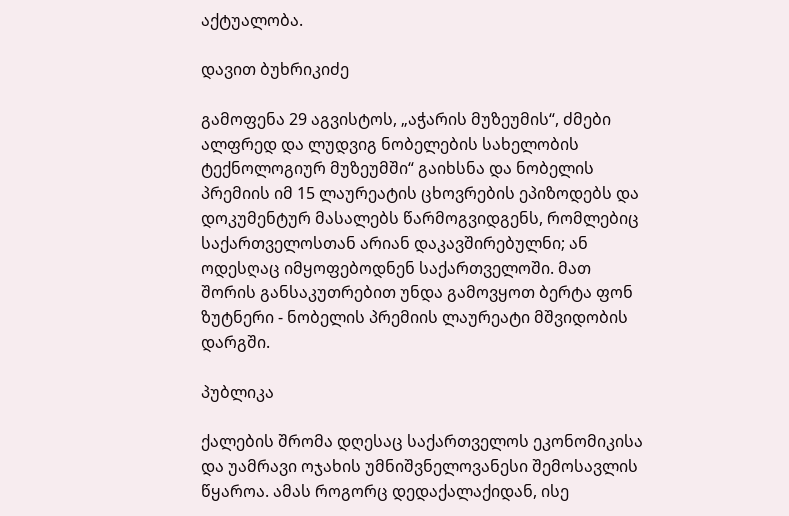აქტუალობა.

დავით ბუხრიკიძე

გამოფენა 29 აგვისტოს, „აჭარის მუზეუმის“, ძმები ალფრედ და ლუდვიგ ნობელების სახელობის ტექნოლოგიურ მუზეუმში“ გაიხსნა და ნობელის პრემიის იმ 15 ლაურეატის ცხოვრების ეპიზოდებს და დოკუმენტურ მასალებს წარმოგვიდგენს, რომლებიც საქართველოსთან არიან დაკავშირებულნი; ან ოდესღაც იმყოფებოდნენ საქართველოში. მათ შორის განსაკუთრებით უნდა გამოვყოთ ბერტა ფონ ზუტნერი - ნობელის პრემიის ლაურეატი მშვიდობის დარგში.

პუბლიკა

ქალების შრომა დღესაც საქართველოს ეკონომიკისა და უამრავი ოჯახის უმნიშვნელოვანესი შემოსავლის წყაროა. ამას როგორც დედაქალაქიდან, ისე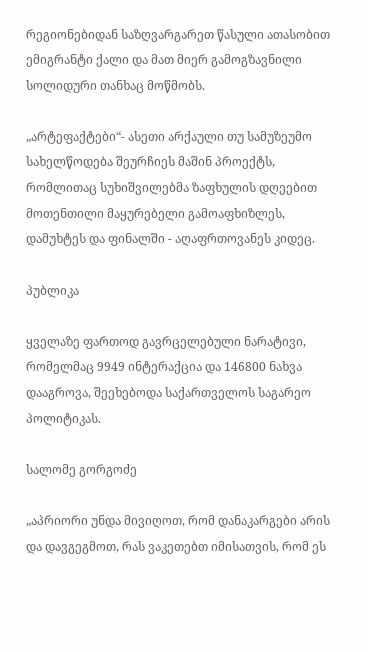რეგიონებიდან საზღვარგარეთ წასული ათასობით ემიგრანტი ქალი და მათ მიერ გამოგზავნილი სოლიდური თანხაც მოწმობს.

„არტეფაქტები“- ასეთი არქაული თუ სამუზეუმო სახელწოდება შეურჩიეს მაშინ პროექტს, რომლითაც სუხიშვილებმა ზაფხულის დღეებით მოთენთილი მაყურებელი გამოაფხიზლეს, დამუხტეს და ფინალში - აღაფრთოვანეს კიდეც.

პუბლიკა

ყველაზე ფართოდ გავრცელებული ნარატივი, რომელმაც 9949 ინტერაქცია და 146800 ნახვა დააგროვა, შეეხებოდა საქართველოს საგარეო პოლიტიკას.

სალომე გორგოძე

„აპრიორი უნდა მივიღოთ, რომ დანაკარგები არის და დავგეგმოთ, რას ვაკეთებთ იმისათვის, რომ ეს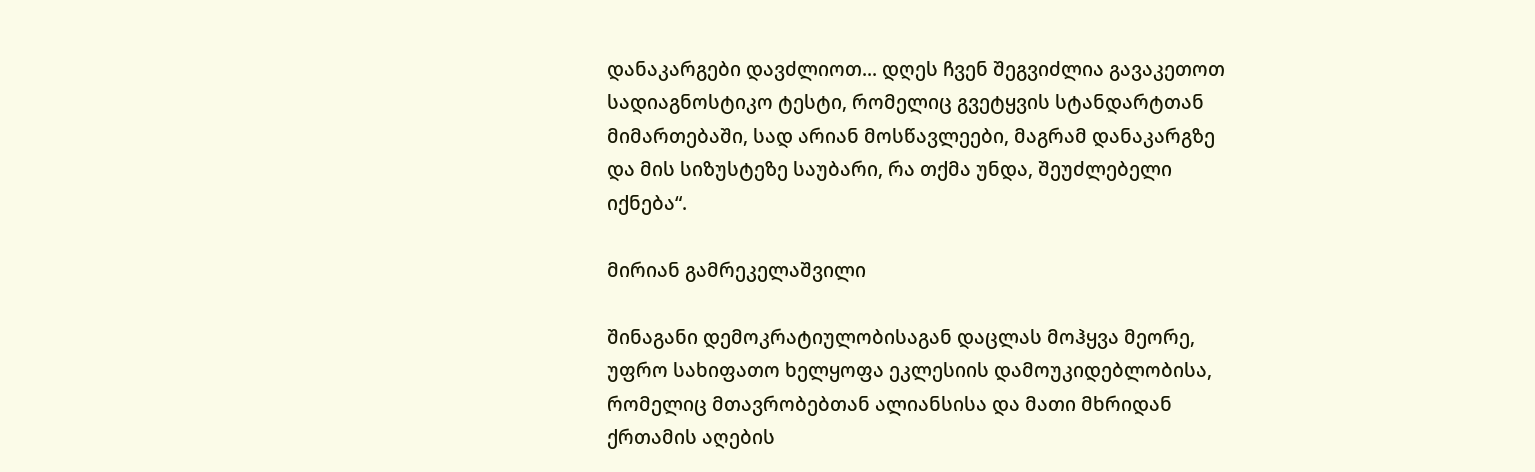დანაკარგები დავძლიოთ... დღეს ჩვენ შეგვიძლია გავაკეთოთ სადიაგნოსტიკო ტესტი, რომელიც გვეტყვის სტანდარტთან მიმართებაში, სად არიან მოსწავლეები, მაგრამ დანაკარგზე და მის სიზუსტეზე საუბარი, რა თქმა უნდა, შეუძლებელი იქნება“.

მირიან გამრეკელაშვილი

შინაგანი დემოკრატიულობისაგან დაცლას მოჰყვა მეორე, უფრო სახიფათო ხელყოფა ეკლესიის დამოუკიდებლობისა, რომელიც მთავრობებთან ალიანსისა და მათი მხრიდან ქრთამის აღების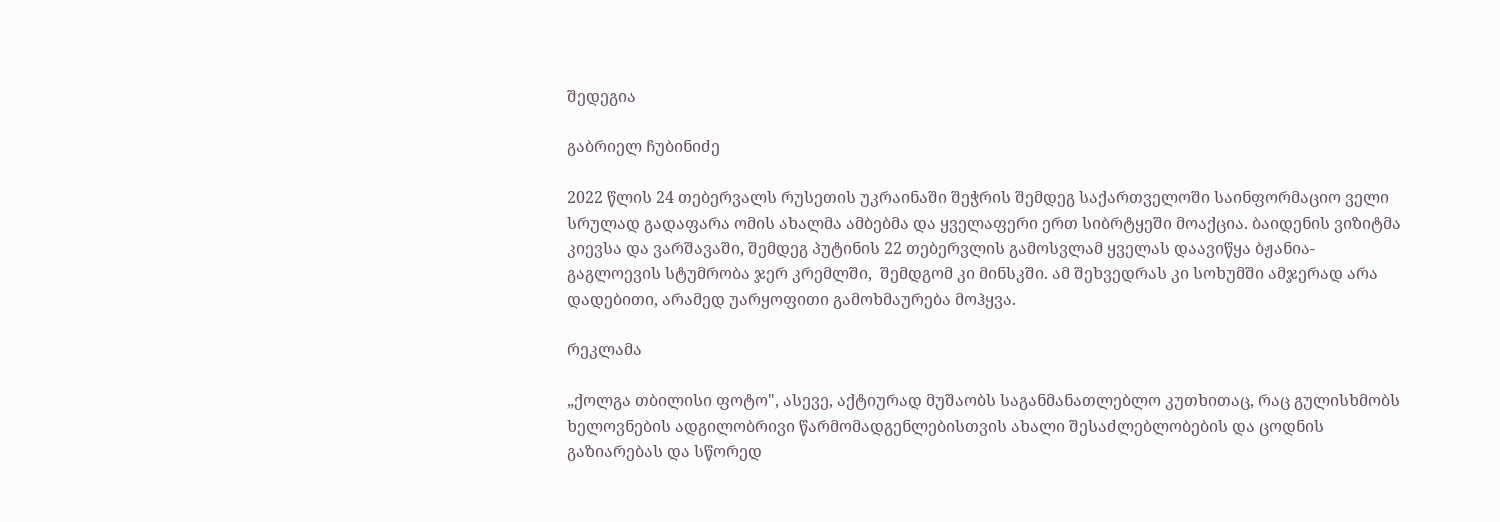შედეგია

გაბრიელ ჩუბინიძე

2022 წლის 24 თებერვალს რუსეთის უკრაინაში შეჭრის შემდეგ საქართველოში საინფორმაციო ველი სრულად გადაფარა ომის ახალმა ამბებმა და ყველაფერი ერთ სიბრტყეში მოაქცია. ბაიდენის ვიზიტმა კიევსა და ვარშავაში, შემდეგ პუტინის 22 თებერვლის გამოსვლამ ყველას დაავიწყა ბჟანია-გაგლოევის სტუმრობა ჯერ კრემლში,  შემდგომ კი მინსკში. ამ შეხვედრას კი სოხუმში ამჯერად არა დადებითი, არამედ უარყოფითი გამოხმაურება მოჰყვა.

რეკლამა

„ქოლგა თბილისი ფოტო", ასევე, აქტიურად მუშაობს საგანმანათლებლო კუთხითაც, რაც გულისხმობს ხელოვნების ადგილობრივი წარმომადგენლებისთვის ახალი შესაძლებლობების და ცოდნის გაზიარებას და სწორედ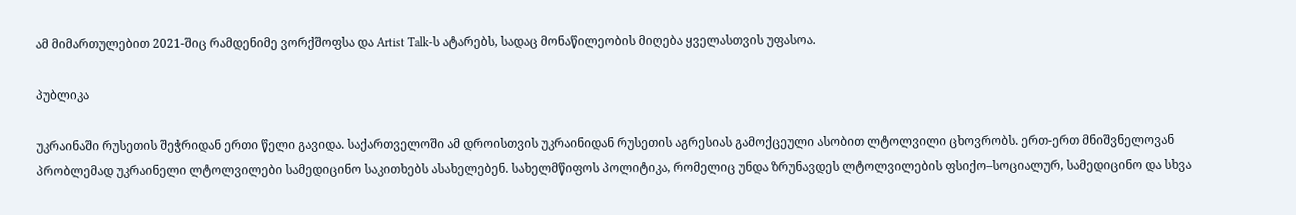ამ მიმართულებით 2021-შიც რამდენიმე ვორქშოფსა და Artist Talk-ს ატარებს, სადაც მონაწილეობის მიღება ყველასთვის უფასოა.

პუბლიკა

უკრაინაში რუსეთის შეჭრიდან ერთი წელი გავიდა. საქართველოში ამ დროისთვის უკრაინიდან რუსეთის აგრესიას გამოქცეული ასობით ლტოლვილი ცხოვრობს. ერთ-ერთ მნიშვნელოვან პრობლემად უკრაინელი ლტოლვილები სამედიცინო საკითხებს ასახელებენ. სახელმწიფოს პოლიტიკა, რომელიც უნდა ზრუნავდეს ლტოლვილების ფსიქო–სოციალურ, სამედიცინო და სხვა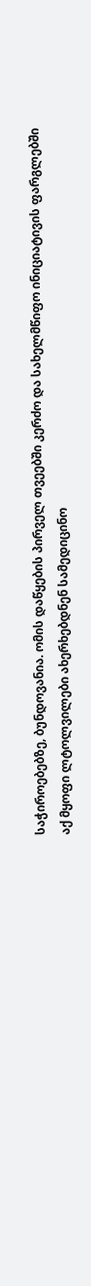საჭიროებებზე, ბუნდოვანია. ომის დაწყების პირველ თვეებში კერძო და სახელმწიფო ინიციატივის ფარგლებში აქ მყოფი ლტოლვილები ახერხებდნენ სამედიცინო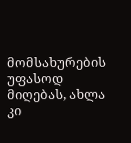მომსახურების უფასოდ მიღებას, ახლა კი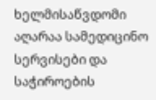ხელმისაწვდომი აღარაა სამედიცინო სერვისები და საჭიროების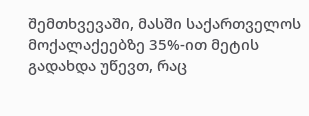შემთხვევაში, მასში საქართველოს მოქალაქეებზე 35%-ით მეტის გადახდა უწევთ, რაც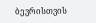ბევრისთვის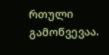რთული გამოწვევაა.